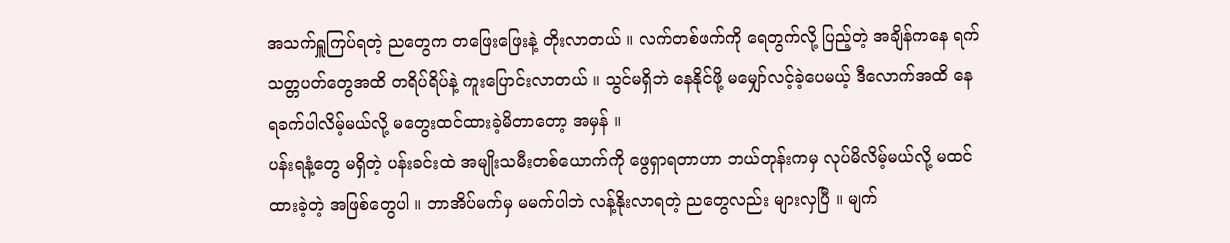အသက်ရှူကြပ်ရတဲ့ ညတွေက တဖြေးဖြေးနဲ့ တိုးလာတယ် ။ လက်တစ်ဖက်ကို ရေတွက်လို့ ပြည့်တဲ့ အချိန်ကနေ ရက်သတ္တပတ်တွေအထိ တရိပ်ရိပ်နဲ့ ကူးပြောင်းလာတယ် ။ သွင်မရှိဘဲ နေနိုင်ဖို့ မမျှော်လင့်ခဲ့ပေမယ့် ဒီလောက်အထိ နေရခက်ပါလိမ့်မယ်လို့ မတွေးထင်ထားခဲ့မိတာတော့ အမှန် ။
ပန်းရနံ့တွေ မရှိတဲ့ ပန်းခင်းထဲ အမျိုးသမီးတစ်ယောက်ကို ဖွေရှာရတာဟာ ဘယ်တုန်းကမှ လုပ်မိလိမ့်မယ်လို့ မထင်ထားခဲ့တဲ့ အဖြစ်တွေပါ ။ ဘာအိပ်မက်မှ မမက်ပါဘဲ လန့်နိုးလာရတဲ့ ညတွေလည်း များလှပြီ ။ မျက်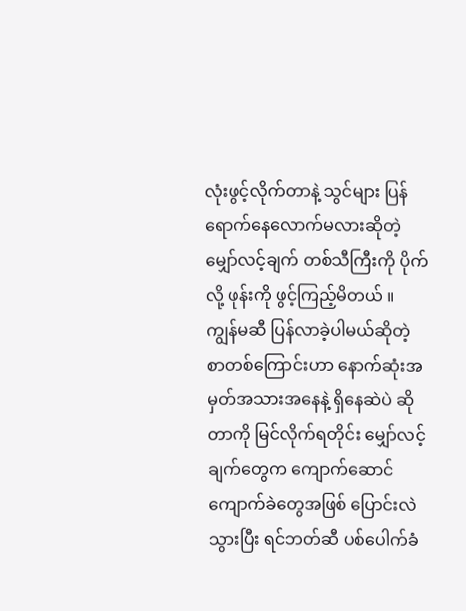လုံးဖွင့်လိုက်တာနဲ့ သွင်များ ပြန်ရောက်နေလောက်မလားဆိုတဲ့ မျှော်လင့်ချက် တစ်သီကြီးကို ပိုက်လို့ ဖုန်းကို ဖွင့်ကြည့်မိတယ် ။
ကျွန်မဆီ ပြန်လာခဲ့ပါမယ်ဆိုတဲ့ စာတစ်ကြောင်းဟာ နောက်ဆုံးအမှတ်အသားအနေနဲ့ ရှိနေဆဲပဲ ဆိုတာကို မြင်လိုက်ရတိုင်း မျှော်လင့်ချက်တွေက ကျောက်ဆောင်ကျောက်ခဲတွေအဖြစ် ပြောင်းလဲသွားပြီး ရင်ဘတ်ဆီ ပစ်ပေါက်ခံ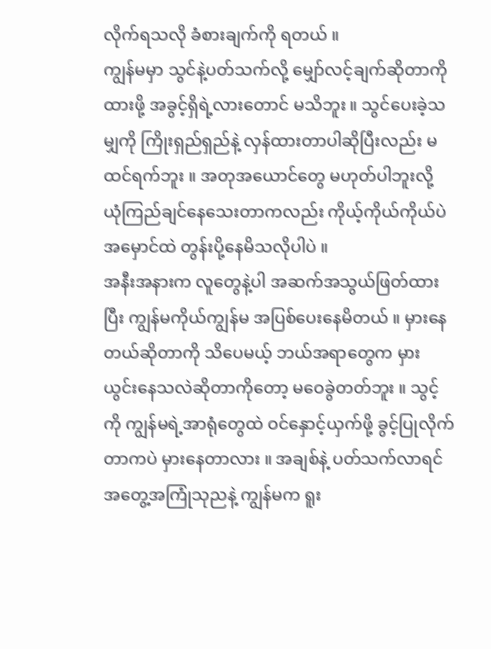လိုက်ရသလို ခံစားချက်ကို ရတယ် ။
ကျွန်မမှာ သွင်နဲ့ပတ်သက်လို့ မျှော်လင့်ချက်ဆိုတာကို ထားဖို့ အခွင့်ရှိရဲ့လားတောင် မသိဘူး ။ သွင်ပေးခဲ့သမျှကို ကြိုးရှည်ရှည်နဲ့ လှန်ထားတာပါဆိုပြီးလည်း မထင်ရက်ဘူး ။ အတုအယောင်တွေ မဟုတ်ပါဘူးလို့ ယုံကြည်ချင်နေသေးတာကလည်း ကိုယ့်ကိုယ်ကိုယ်ပဲ အမှောင်ထဲ တွန်းပို့နေမိသလိုပါပဲ ။
အနီးအနားက လူတွေနဲ့ပါ အဆက်အသွယ်ဖြတ်ထားပြီး ကျွန်မကိုယ်ကျွန်မ အပြစ်ပေးနေမိတယ် ။ မှားနေတယ်ဆိုတာကို သိပေမယ့် ဘယ်အရာတွေက မှားယွင်းနေသလဲဆိုတာကိုတော့ မဝေခွဲတတ်ဘူး ။ သွင့်ကို ကျွန်မရဲ့အာရုံတွေထဲ ဝင်နှောင့်ယှက်ဖို့ ခွင့်ပြုလိုက်တာကပဲ မှားနေတာလား ။ အချစ်နဲ့ ပတ်သက်လာရင် အတွေ့အကြုံသုညနဲ့ ကျွန်မက ရူး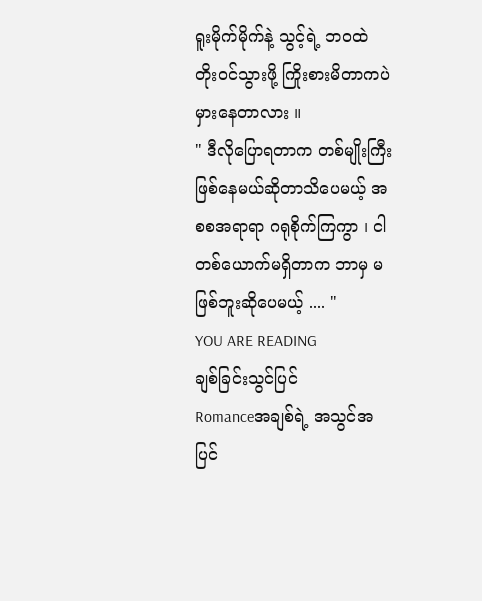ရူးမိုက်မိုက်နဲ့ သွင့်ရဲ့ ဘဝထဲ တိုးဝင်သွားဖို့ ကြိုးစားမိတာကပဲ မှားနေတာလား ။
" ဒီလိုပြောရတာက တစ်မျိုးကြီး ဖြစ်နေမယ်ဆိုတာသိပေမယ့် အစစအရာရာ ဂရုစိုက်ကြကွာ ၊ ငါတစ်ယောက်မရှိတာက ဘာမှ မဖြစ်ဘူးဆိုပေမယ့် .... "
YOU ARE READING
ချစ်ခြင်းသွင်ပြင်
Romanceအချစ်ရဲ့ အသွင်အပြင်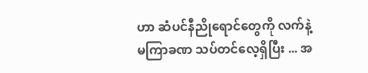ဟာ ဆံပင်နီညိုရောင်တွေကို လက်နဲ့ မကြာခဏ သပ်တင်လေ့ရှိပြီး ... အ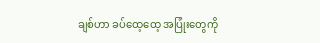ချစ်ဟာ ခပ်ထေ့ထေ့ အပြုံးတွေကို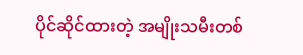ပိုင်ဆိုင်ထားတဲ့ အမျိုးသမီးတစ်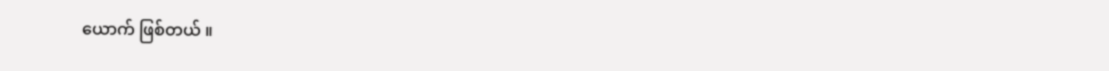ယောက် ဖြစ်တယ် ။